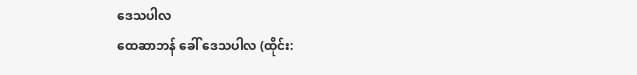ဒေသပါလ
ထေဆာဘန် ခေါ် ဒေသပါလ (ထိုင်း: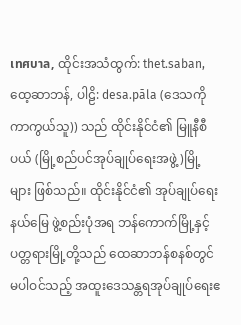เทศบาล, ထိုင်းအသံထွက်: thet.saban, ထေ့ဆာဘန်, ပါဠိ: desa.pāla (ဒေသကို ကာကွယ်သူ)) သည် ထိုင်းနိုင်ငံ၏ မြူနီစီပယ် (မြို့စည်ပင်အုပ်ချုပ်ရေးအဖွဲ့)မြို့များ ဖြစ်သည်။ ထိုင်းနိုင်ငံ၏ အုပ်ချုပ်ရေးနယ်မြေ ဖွဲ့စည်းပုံအရ ဘန်ကောက်မြို့နှင့် ပတ္တရားမြို့တို့သည် ထေဆာဘန်စနစ်တွင် မပါဝင်သည့် အထူးဒေသန္တရအုပ်ချုပ်ရေးဧ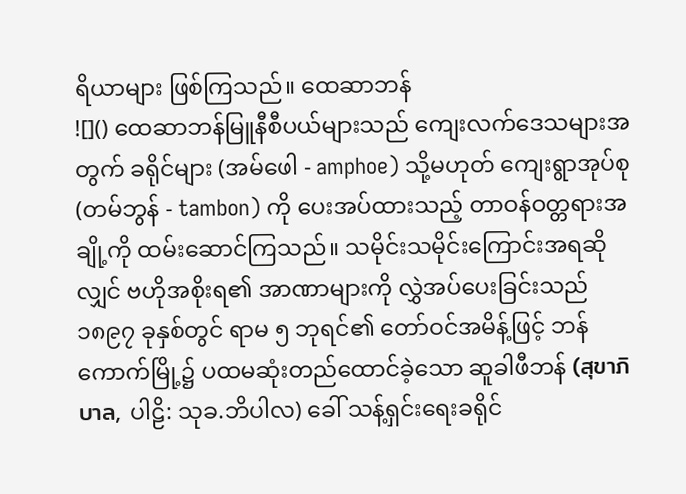ရိယာများ ဖြစ်ကြသည်။ ထေဆာဘန်
![]() ထေဆာဘန်မြူနီစီပယ်များသည် ကျေးလက်ဒေသများအတွက် ခရိုင်များ (အမ်ဖေါ - amphoe) သို့မဟုတ် ကျေးရွာအုပ်စု (တမ်ဘွန် - tambon) ကို ပေးအပ်ထားသည့် တာဝန်ဝတ္တရားအချို့ကို ထမ်းဆောင်ကြသည်။ သမိုင်းသမိုင်းကြောင်းအရဆိုလျှင် ဗဟိုအစိုးရ၏ အာဏာများကို လွှဲအပ်ပေးခြင်းသည် ၁၈၉၇ ခုနှစ်တွင် ရာမ ၅ ဘုရင်၏ တော်ဝင်အမိန့်ဖြင့် ဘန်ကောက်မြို့၌ ပထမဆုံးတည်ထောင်ခဲ့သော ဆူခါဖီဘန် (สุขาภิบาล, ပါဠိ: သုခ.ဘိပါလ) ခေါ် သန့်ရှင်းရေးခရိုင်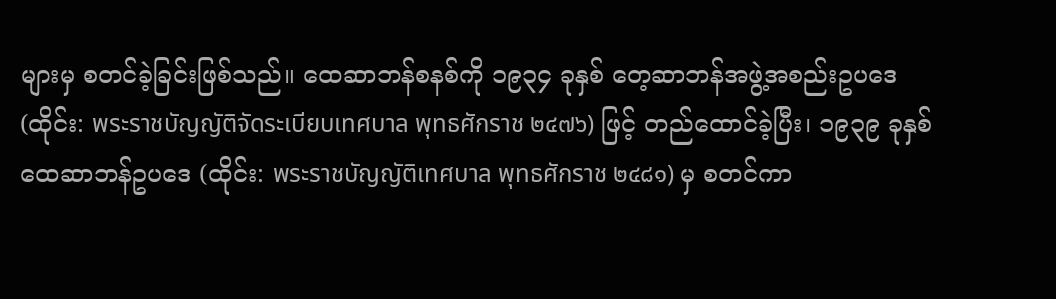များမှ စတင်ခဲ့ခြင်းဖြစ်သည်။ ထေဆာဘန်စနစ်ကို ၁၉၃၄ ခုနှစ် တေ့ဆာဘန်အဖွဲ့အစည်းဥပဒေ (ထိုင်း: พระราชบัญญัติจัดระเบียบเทศบาล พุทธศักราช ๒๔๗๖) ဖြင့် တည်ထောင်ခဲ့ပြီး၊ ၁၉၃၉ ခုနှစ် ထေဆာဘန်ဥပဒေ (ထိုင်း: พระราชบัญญัติเทศบาล พุทธศักราช ๒๔๘๑) မှ စတင်ကာ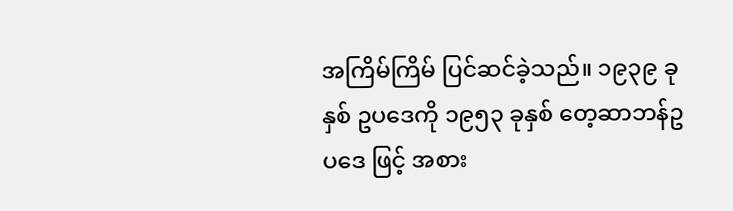အကြိမ်ကြိမ် ပြင်ဆင်ခဲ့သည်။ ၁၉၃၉ ခုနှစ် ဥပဒေကို ၁၉၅၃ ခုနှစ် တေ့ဆာဘန်ဥပဒေ ဖြင့် အစား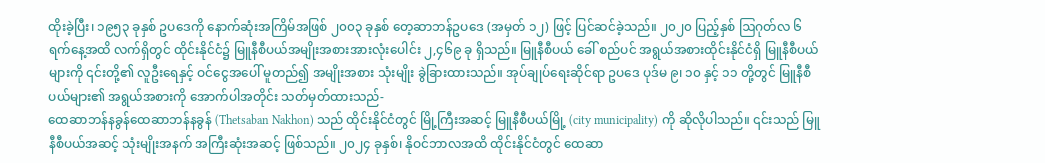ထိုးခဲ့ပြီး၊ ၁၉၅၃ ခုနှစ် ဥပဒေကို နောက်ဆုံးအကြိမ်အဖြစ် ၂၀၀၃ ခုနှစ် တေ့ဆာဘန်ဥပဒေ (အမှတ် ၁၂) ဖြင့် ပြင်ဆင်ခဲ့သည်။ ၂၀၂၀ ပြည့်နှစ် ဩဂုတ်လ ၆ ရက်နေ့အထိ လက်ရှိတွင် ထိုင်းနိုင်ငံ၌ မြူနီစီပယ်အမျိုးအစားအားလုံးပေါင်း ၂,၄၆၉ ခု ရှိသည်။ မြူနီစီပယ် ခေါ် စည်ပင် အရွယ်အစားထိုင်းနိုင်ငံရှိ မြူနီစီပယ်များကို ၎င်းတို့၏ လူဦးရေနှင့် ဝင်ငွေအပေါ် မူတည်၍ အမျိုးအစား သုံးမျိုး ခွဲခြားထားသည်။ အုပ်ချုပ်ရေးဆိုင်ရာ ဥပဒေ ပုဒ်မ ၉၊ ၁၀ နှင့် ၁၁ တို့တွင် မြူနီစီပယ်များ၏ အရွယ်အစားကို အောက်ပါအတိုင်း သတ်မှတ်ထားသည်-
ထေဆာဘန်နခွန်ထေဆာဘန်နခွန် (Thetsaban Nakhon) သည် ထိုင်းနိုင်ငံတွင် မြို့ကြီးအဆင့် မြူနီစီပယ်မြို့ (city municipality) ကို ဆိုလိုပါသည်။ ၎င်းသည် မြူနီစီပယ်အဆင့် သုံးမျိုးအနက် အကြီးဆုံးအဆင့် ဖြစ်သည်။ ၂၀၂၄ ခုနှစ်၊ နိုဝင်ဘာလအထိ ထိုင်းနိုင်ငံတွင် ထေဆာ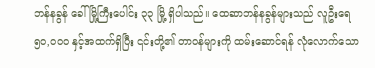ဘန်နခွန် ခေါ် မြို့ကြီးပေါင်း ၃၃ မြို့ ရှိပါသည်။ ထေဆာဘန်နခွန်များသည် လူဦးရေ ၅၀,၀၀၀ နှင့်အထက်ရှိပြီး ၎င်းတို့၏ တာဝန်များကို ထမ်းဆောင်ရန် လုံလောက်သော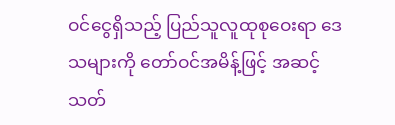ဝင်ငွေရှိသည့် ပြည်သူလူထုစုဝေးရာ ဒေသများကို တော်ဝင်အမိန့်ဖြင့် အဆင့်သတ်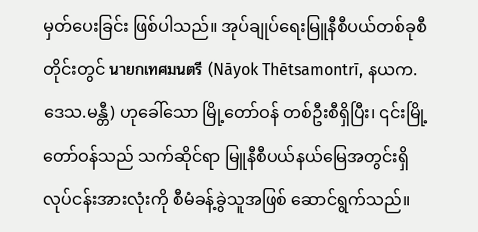မှတ်ပေးခြင်း ဖြစ်ပါသည်။ အုပ်ချုပ်ရေးမြူနီစီပယ်တစ်ခုစီတိုင်းတွင် นายกเทศมนตรี (Nāyok Thētsamontrī, နယက.ဒေသ.မန္တီ) ဟုခေါ်သော မြို့တော်ဝန် တစ်ဦးစီရှိပြီး၊ ၎င်းမြို့တော်ဝန်သည် သက်ဆိုင်ရာ မြူနီစီပယ်နယ်မြေအတွင်းရှိ လုပ်ငန်းအားလုံးကို စီမံခန့်ခွဲသူအဖြစ် ဆောင်ရွက်သည်။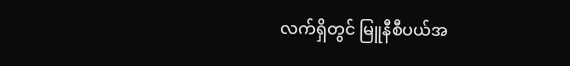လက်ရှိတွင် မြူနီစီပယ်အ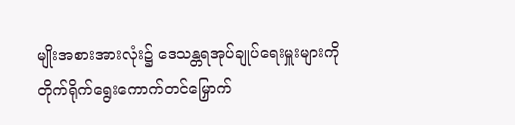မျိုးအစားအားလုံး၌ ဒေသန္တရအုပ်ချုပ်ရေးမှူးများကို တိုက်ရိုက်ရွေးကောက်တင်မြှောက်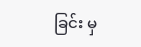ခြင်း မှ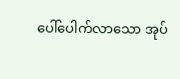ပေါ်ပေါက်လာသော အုပ်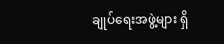ချုပ်ရေးအဖွဲ့များ ရှိ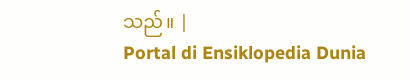သည်။ |
Portal di Ensiklopedia Dunia